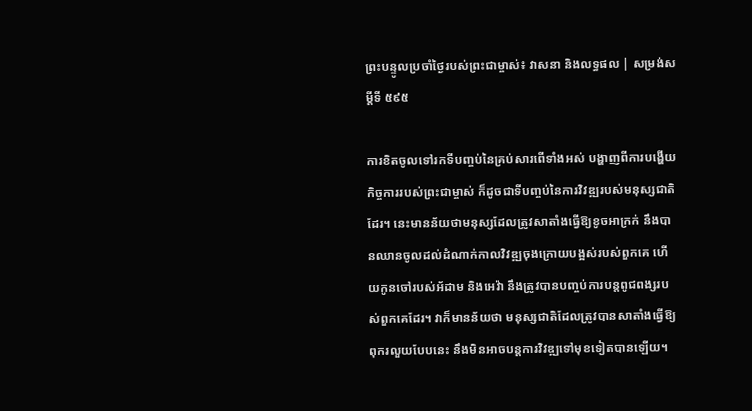ព្រះបន្ទូលប្រចាំថ្ងៃរបស់ព្រះជាម្ចាស់៖ វាសនា និងលទ្ធផល | សម្រង់សម្ដីទី ៥៩៥

ការខិតចូលទៅរកទីបញ្ចប់នៃគ្រប់សារពើទាំងអស់ បង្ហាញពីការបង្ហើយកិច្ចការរបស់ព្រះជាម្ចាស់ ក៏ដូចជាទីបញ្ចប់នៃការវិវឌ្ឍរបស់មនុស្សជាតិដែរ។ នេះមានន័យថាមនុស្សដែលត្រូវសាតាំងធ្វើឱ្យខូចអាក្រក់ នឹងបានឈានចូលដល់ដំណាក់កាលវិវឌ្ឍចុងក្រោយបង្អស់របស់ពួកគេ ហើយកូនចៅរបស់អ័ដាម និងអេវ៉ា នឹងត្រូវបានបញ្ចប់ការបន្តពូជពង្សរបស់ពួកគេដែរ។ វាក៏មានន័យថា មនុស្សជាតិដែលត្រូវបានសាតាំងធ្វើឱ្យពុករលួយបែបនេះ នឹងមិនអាចបន្តការវិវឌ្ឍទៅមុខទៀតបានឡើយ។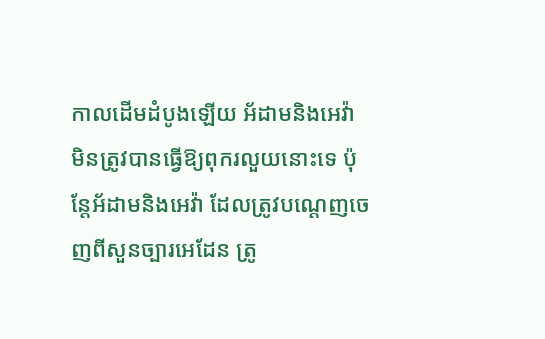កាលដើមដំបូងឡើយ អ័ដាមនិងអេវ៉ា មិនត្រូវបានធ្វើឱ្យពុករលួយនោះទេ ប៉ុន្តែអ័ដាមនិងអេវ៉ា ដែលត្រូវបណ្ដេញចេញពីសួនច្បារអេដែន ត្រូ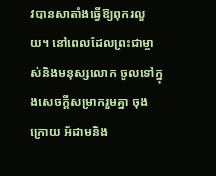វបានសាតាំងធ្វើឱ្យពុករលួយ។ នៅពេលដែលព្រះជាម្ចាស់និងមនុស្សលោក ចូលទៅក្នុងសេចក្ដីសម្រាករួមគ្នា ចុងក្រោយ អ័ដាមនិង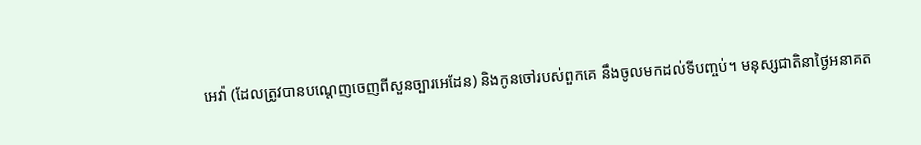អេវ៉ា (ដែលត្រូវបានបណ្តេញចេញពីសួនច្បារអេដែន) និងកូនចៅរបស់ពួកគេ នឹងចូលមកដល់ទីបញ្ចប់។ មនុស្សជាតិនាថ្ងៃអនាគត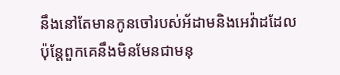នឹងនៅតែមានកូនចៅរបស់អ័ដាមនិងអេវ៉ាដដែល ប៉ុន្តែពួកគេនឹងមិនមែនជាមនុ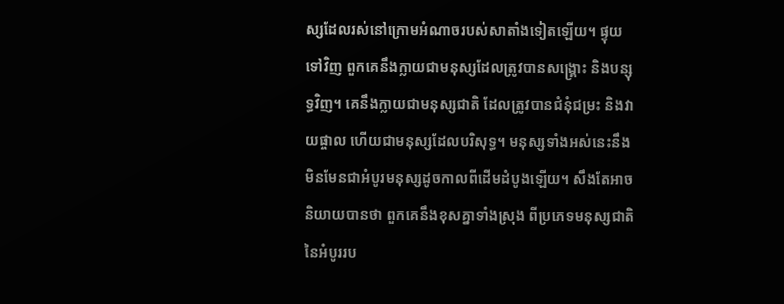ស្សដែលរស់នៅក្រោមអំណាចរបស់សាតាំងទៀតឡើយ។ ផ្ទុយទៅវិញ ពួកគេនឹងក្លាយជាមនុស្សដែលត្រូវបានសង្គ្រោះ និងបន្សុទ្ធវិញ។ គេនឹងក្លាយជាមនុស្សជាតិ ដែលត្រូវបានជំនុំជម្រះ និងវាយផ្ចាល ហើយជាមនុស្សដែលបរិសុទ្ធ។ មនុស្សទាំងអស់នេះនឹងមិនមែនជាអំបូរមនុស្សដូចកាលពីដើមដំបូងឡើយ។ សឹងតែអាចនិយាយបានថា ពួកគេនឹងខុសគ្នាទាំងស្រុង ពីប្រភេទមនុស្សជាតិនៃអំបូររប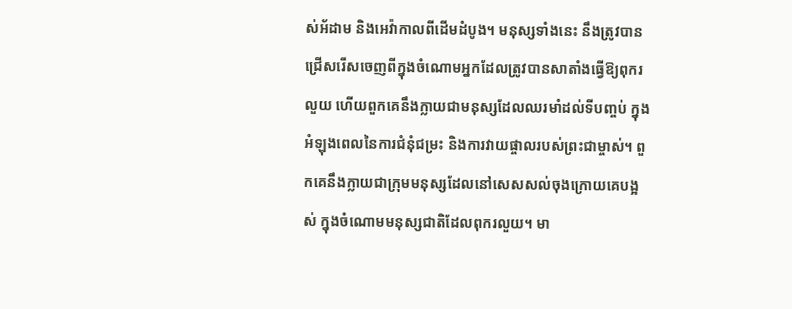ស់អ័ដាម និងអេវ៉ាកាលពីដើមដំបូង។ មនុស្សទាំងនេះ នឹងត្រូវបានជ្រើសរើសចេញពីក្នុងចំណោមអ្នកដែលត្រូវបានសាតាំងធ្វើឱ្យពុករលួយ ហើយពួកគេនឹងក្លាយជាមនុស្សដែលឈរមាំដល់ទីបញ្ចប់ ក្នុងអំឡុងពេលនៃការជំនុំជម្រះ និងការវាយផ្ចាលរបស់ព្រះជាម្ចាស់។ ពួកគេនឹងក្លាយជាក្រុមមនុស្សដែលនៅសេសសល់ចុងក្រោយគេបង្អស់ ក្នុងចំណោមមនុស្សជាតិដែលពុករលួយ។ មា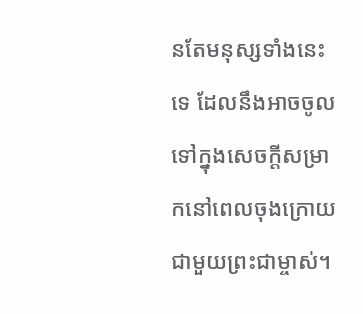នតែមនុស្សទាំងនេះទេ ដែលនឹងអាចចូលទៅក្នុងសេចក្ដីសម្រាកនៅពេលចុងក្រោយជាមួយព្រះជាម្ចាស់។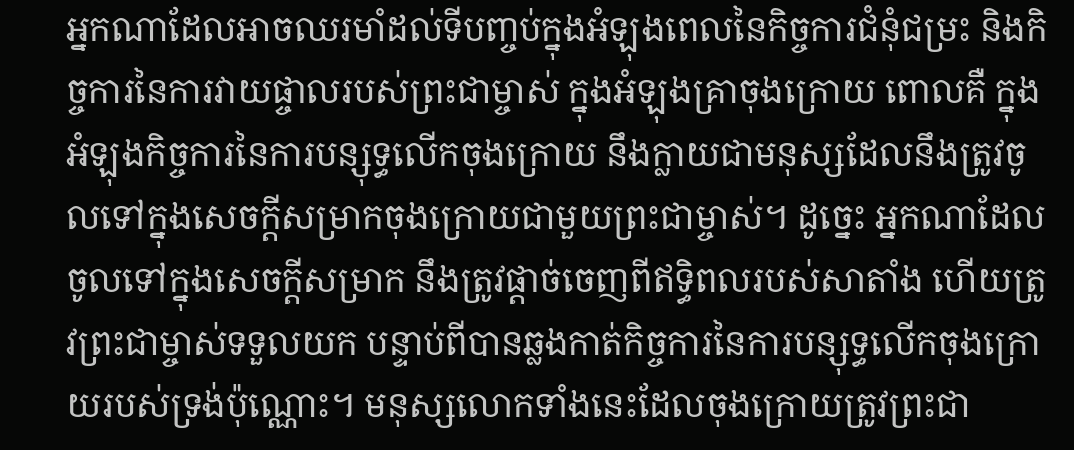អ្នកណាដែលអាចឈរមាំដល់ទីបញ្ចប់ក្នុងអំឡុងពេលនៃកិច្ចការជំនុំជម្រះ និងកិច្ចការនៃការវាយផ្ចាលរបស់ព្រះជាម្ចាស់ ក្នុងអំឡុងគ្រាចុងក្រោយ ពោលគឺ ក្នុងអំឡុងកិច្ចការនៃការបន្សុទ្ធលើកចុងក្រោយ នឹងក្លាយជាមនុស្សដែលនឹងត្រូវចូលទៅក្នុងសេចក្ដីសម្រាកចុងក្រោយជាមួយព្រះជាម្ចាស់។ ដូច្នេះ អ្នកណាដែលចូលទៅក្នុងសេចក្ដីសម្រាក នឹងត្រូវផ្ដាច់ចេញពីឥទ្ធិពលរបស់សាតាំង ហើយត្រូវព្រះជាម្ចាស់ទទួលយក បន្ទាប់ពីបានឆ្លងកាត់កិច្ចការនៃការបន្សុទ្ធលើកចុងក្រោយរបស់ទ្រង់ប៉ុណ្ណោះ។ មនុស្សលោកទាំងនេះដែលចុងក្រោយត្រូវព្រះជា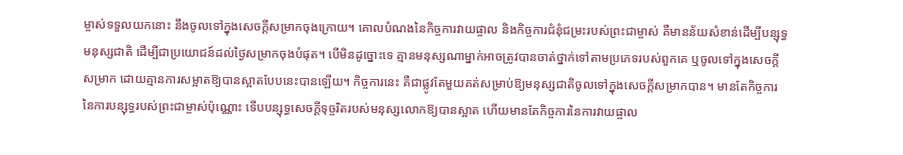ម្ចាស់ទទួលយកនោះ នឹងចូលទៅក្នុងសេចក្ដីសម្រាកចុងក្រោយ។ គោលបំណងនៃកិច្ចការវាយផ្ចាល និងកិច្ចការជំនុំជម្រះរបស់ព្រះជាម្ចាស់ គឺមានន័យសំខាន់ដើម្បីបន្សុទ្ធមនុស្សជាតិ ដើម្បីជាប្រយោជន៍ដល់ថ្ងៃសម្រាកចុងបំផុត។ បើមិនដូច្នោះទេ គ្មានមនុស្សណាម្នាក់អាចត្រូវបានចាត់ថ្នាក់ទៅតាមប្រភេទរបស់ពួកគេ ឬចូលទៅក្នុងសេចក្ដីសម្រាក ដោយគ្មានការសម្អាតឱ្យបានស្អាតបែបនេះបានឡើយ។ កិច្ចការនេះ គឺជាផ្លូវតែមួយគត់សម្រាប់ឱ្យមនុស្សជាតិចូលទៅក្នុងសេចក្ដីសម្រាកបាន។ មានតែកិច្ចការនៃការបន្សុទ្ធរបស់ព្រះជាម្ចាស់ប៉ុណ្ណោះ ទើបបន្សុទ្ធសេចក្ដីទុច្ចរិតរបស់មនុស្សលោកឱ្យបានស្អាត ហើយមានតែកិច្ចការនៃការវាយផ្ចាល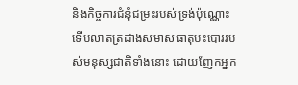និងកិច្ចការជំនុំជម្រះរបស់ទ្រង់ប៉ុណ្ណោះ ទើបលាតត្រដាងសមាសធាតុបះបោររបស់មនុស្សជាតិទាំងនោះ ដោយញែកអ្នក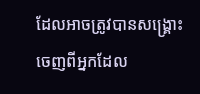ដែលអាចត្រូវបានសង្គ្រោះ ចេញពីអ្នកដែល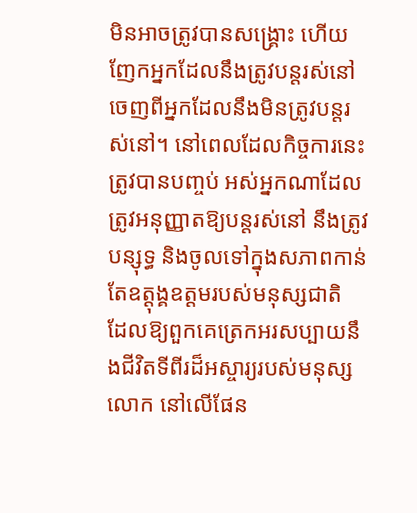មិនអាចត្រូវបានសង្គ្រោះ ហើយញែកអ្នកដែលនឹងត្រូវបន្តរស់នៅ ចេញពីអ្នកដែលនឹងមិនត្រូវបន្តរស់នៅ។ នៅពេលដែលកិច្ចការនេះត្រូវបានបញ្ចប់ អស់អ្នកណាដែលត្រូវអនុញ្ញាតឱ្យបន្តរស់នៅ នឹងត្រូវបន្សុទ្ធ និងចូលទៅក្នុងសភាពកាន់តែឧត្ដុង្គឧត្ដមរបស់មនុស្សជាតិ ដែលឱ្យពួកគេត្រេកអរសប្បាយនឹងជីវិតទីពីរដ៏អស្ចារ្យរបស់មនុស្សលោក នៅលើផែន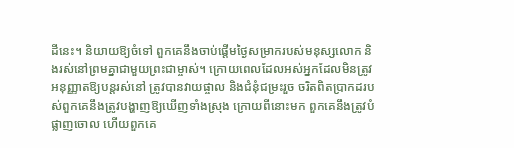ដីនេះ។ និយាយឱ្យចំទៅ ពួកគេនឹងចាប់ផ្ដើមថ្ងៃសម្រាករបស់មនុស្សលោក និងរស់នៅព្រមគ្នាជាមួយព្រះជាម្ចាស់។ ក្រោយពេលដែលអស់អ្នកដែលមិនត្រូវអនុញ្ញាតឱ្យបន្តរស់នៅ ត្រូវបានវាយផ្ចាល និងជំនុំជម្រះរួច ចរិតពិតប្រាកដរបស់ពួកគេនឹងត្រូវបង្ហាញឱ្យឃើញទាំងស្រុង ក្រោយពីនោះមក ពួកគេនឹងត្រូវបំផ្លាញចោល ហើយពួកគេ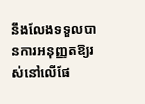នឹងលែងទទួលបានការអនុញ្ញតឱ្យរស់នៅលើផែ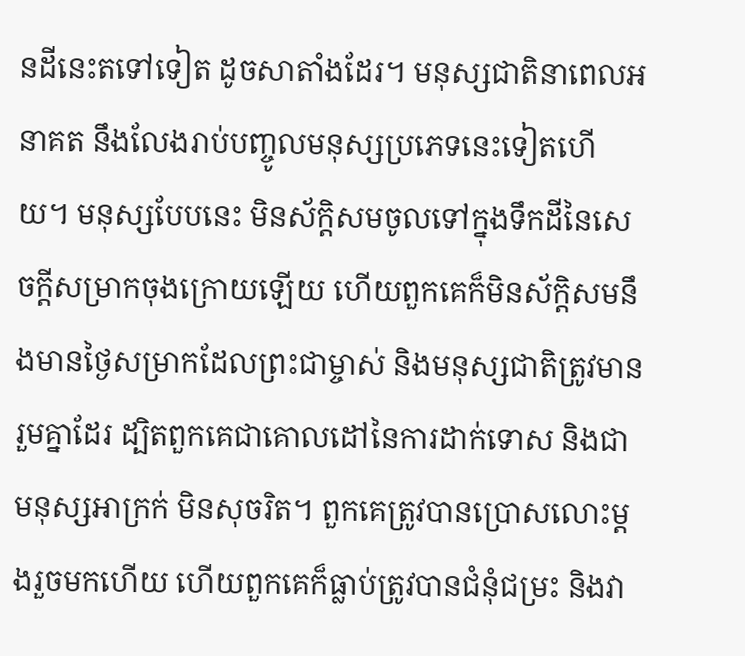នដីនេះតទៅទៀត ដូចសាតាំងដែរ។ មនុស្សជាតិនាពេលអនាគត នឹងលែងរាប់បញ្ចូលមនុស្សប្រភេទនេះទៀតហើយ។ មនុស្សបែបនេះ មិនស័ក្ដិសមចូលទៅក្នុងទឹកដីនៃសេចក្ដីសម្រាកចុងក្រោយឡើយ ហើយពួកគេក៏មិនស័ក្តិសមនឹងមានថ្ងៃសម្រាកដែលព្រះជាម្ចាស់ និងមនុស្សជាតិត្រូវមានរួមគ្នាដែរ ដ្បិតពួកគេជាគោលដៅនៃការដាក់ទោស និងជាមនុស្សអាក្រក់ មិនសុចរិត។ ពួកគេត្រូវបានប្រោសលោះម្ដងរួចមកហើយ ហើយពួកគេក៏ធ្លាប់ត្រូវបានជំនុំជម្រះ និងវា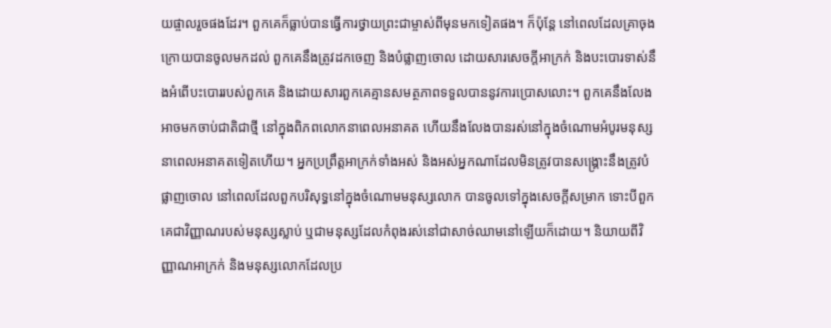យផ្ចាលរួចផងដែរ។ ពួកគេក៏ធ្លាប់បានធ្វើការថ្វាយព្រះជាម្ចាស់ពីមុនមកទៀតផង។ ក៏ប៉ុន្តែ នៅពេលដែលគ្រាចុងក្រោយបានចូលមកដល់ ពួកគេនឹងត្រូវដកចេញ និងបំផ្លាញចោល ដោយសារសេចក្ដីអាក្រក់ និងបះបោរទាស់នឹងអំពើបះបោររបស់ពួកគេ និងដោយសារពួកគេគ្មានសមត្ថភាពទទួលបាននូវការប្រោសលោះ។ ពួកគេនឹងលែងអាចមកចាប់ជាតិជាថ្មី នៅក្នុងពិភពលោកនាពេលអនាគត ហើយនឹងលែងបានរស់នៅក្នុងចំណោមអំបូរមនុស្សនាពេលអនាគតទៀតហើយ។ អ្នកប្រព្រឹត្តអាក្រក់ទាំងអស់ និងអស់អ្នកណាដែលមិនត្រូវបានសង្គ្រោះនឹងត្រូវបំផ្លាញចោល នៅពេលដែលពួកបរិសុទ្ធនៅក្នុងចំណោមមនុស្សលោក បានចូលទៅក្នុងសេចក្ដីសម្រាក ទោះបីពួកគេជាវិញ្ញាណរបស់មនុស្សស្លាប់ ឬជាមនុស្សដែលកំពុងរស់នៅជាសាច់ឈាមនៅឡើយក៏ដោយ។ និយាយពីវិញ្ញាណអាក្រក់ និងមនុស្សលោកដែលប្រ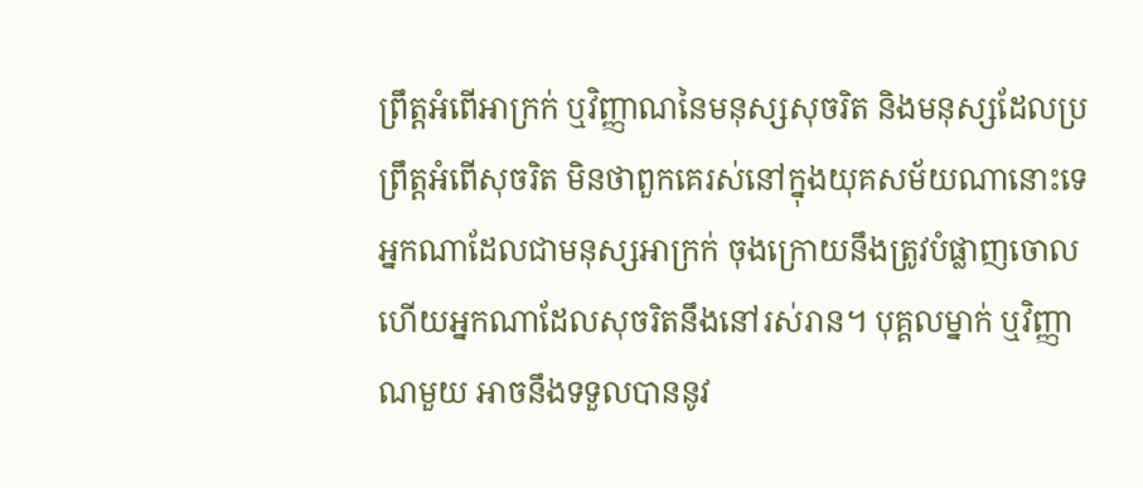ព្រឹត្តអំពើអាក្រក់ ឬវិញ្ញាណនៃមនុស្សសុចរិត និងមនុស្សដែលប្រព្រឹត្តអំពើសុចរិត មិនថាពួកគេរស់នៅក្នុងយុគសម័យណានោះទេ អ្នកណាដែលជាមនុស្សអាក្រក់ ចុងក្រោយនឹងត្រូវបំផ្លាញចោល ហើយអ្នកណាដែលសុចរិតនឹងនៅរស់រាន។ បុគ្គលម្នាក់ ឬវិញ្ញាណមួយ អាចនឹងទទួលបាននូវ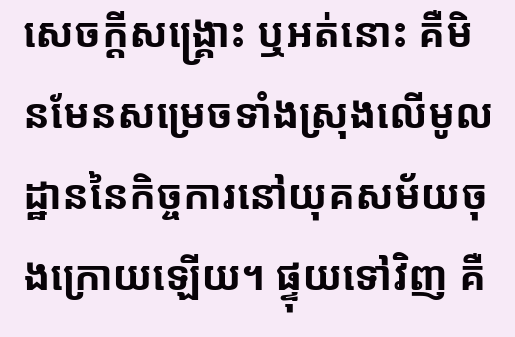សេចក្ដីសង្គ្រោះ ឬអត់នោះ គឺមិនមែនសម្រេចទាំងស្រុងលើមូលដ្ឋាននៃកិច្ចការនៅយុគសម័យចុងក្រោយឡើយ។ ផ្ទុយទៅវិញ គឺ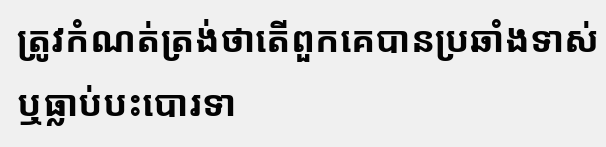ត្រូវកំណត់ត្រង់ថាតើពួកគេបានប្រឆាំងទាស់ ឬធ្លាប់បះបោរទា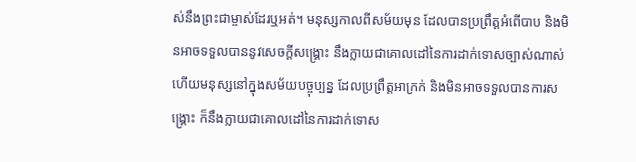ស់នឹងព្រះជាម្ចាស់ដែរឬអត់។ មនុស្សកាលពីសម័យមុន ដែលបានប្រព្រឹត្តអំពើបាប និងមិនអាចទទួលបាននូវសេចក្ដីសង្គ្រោះ នឹងក្លាយជាគោលដៅនៃការដាក់ទោសច្បាស់ណាស់ ហើយមនុស្សនៅក្នុងសម័យបច្ចុប្បន្ន ដែលប្រព្រឹត្តអាក្រក់ និងមិនអាចទទួលបានការសង្គ្រោះ ក៏នឹងក្លាយជាគោលដៅនៃការដាក់ទោស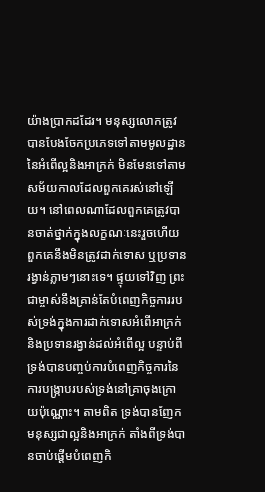យ៉ាងប្រាកដដែរ។ មនុស្សលោកត្រូវបានបែងចែកប្រភេទទៅតាមមូលដ្ឋាននៃអំពើល្អនិងអាក្រក់ មិនមែនទៅតាមសម័យកាលដែលពួកគេរស់នៅឡើយ។ នៅពេលណាដែលពួកគេត្រូវបានចាត់ថ្នាក់ក្នុងលក្ខណៈនេះរួចហើយ ពួកគេនឹងមិនត្រូវដាក់ទោស ឬប្រទានរង្វាន់ភ្លាមៗនោះទេ។ ផ្ទុយទៅវិញ ព្រះជាម្ចាស់នឹងគ្រាន់តែបំពេញកិច្ចការរបស់ទ្រង់ក្នុងការដាក់ទោសអំពើអាក្រក់ និងប្រទានរង្វាន់ដល់អំពើល្អ បន្ទាប់ពីទ្រង់បានបញ្ចប់ការបំពេញកិច្ចការនៃការបង្ក្រាបរបស់ទ្រង់នៅគ្រាចុងក្រោយប៉ុណ្ណោះ។ តាមពិត ទ្រង់បានញែកមនុស្សជាល្អនិងអាក្រក់ តាំងពីទ្រង់បានចាប់ផ្ដើមបំពេញកិ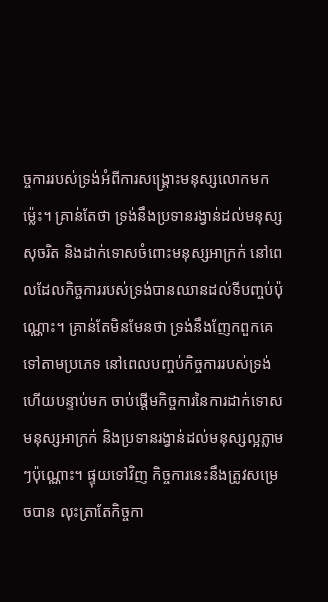ច្ចការរបស់ទ្រង់អំពីការសង្គ្រោះមនុស្សលោកមកម្ល៉េះ។ គ្រាន់តែថា ទ្រង់នឹងប្រទានរង្វាន់ដល់មនុស្សសុចរិត និងដាក់ទោសចំពោះមនុស្សអាក្រក់ នៅពេលដែលកិច្ចការរបស់ទ្រង់បានឈានដល់ទីបញ្ចប់ប៉ុណ្ណោះ។ គ្រាន់តែមិនមែនថា ទ្រង់នឹងញែកពួកគេទៅតាមប្រភេទ នៅពេលបញ្ចប់កិច្ចការរបស់ទ្រង់ ហើយបន្ទាប់មក ចាប់ផ្ដើមកិច្ចការនៃការដាក់ទោសមនុស្សអាក្រក់ និងប្រទានរង្វាន់ដល់មនុស្សល្អភ្លាមៗប៉ុណ្ណោះ។ ផ្ទុយទៅវិញ កិច្ចការនេះនឹងត្រូវសម្រេចបាន លុះត្រាតែកិច្ចកា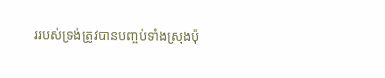ររបស់ទ្រង់ត្រូវបានបញ្ចប់ទាំងស្រុងប៉ុ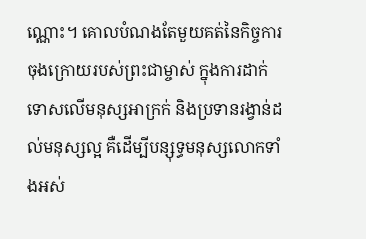ណ្ណោះ។ គោលបំណងតែមួយគត់នៃកិច្ចការចុងក្រោយរបស់ព្រះជាម្ចាស់ ក្នុងការដាក់ទោសលើមនុស្សអាក្រក់ និងប្រទានរង្វាន់ដល់មនុស្សល្អ គឺដើម្បីបន្សុទ្ធមនុស្សលោកទាំងអស់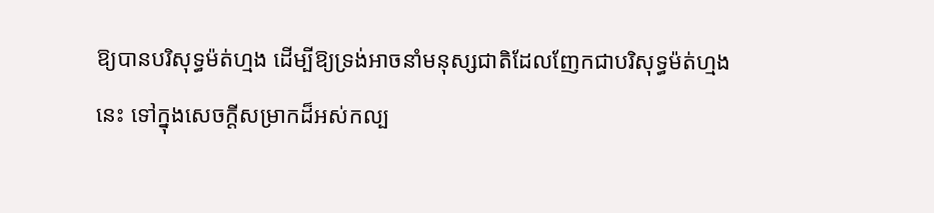ឱ្យបានបរិសុទ្ធម៉ត់ហ្មង ដើម្បីឱ្យទ្រង់អាចនាំមនុស្សជាតិដែលញែកជាបរិសុទ្ធម៉ត់ហ្មងនេះ ទៅក្នុងសេចក្ដីសម្រាកដ៏អស់កល្ប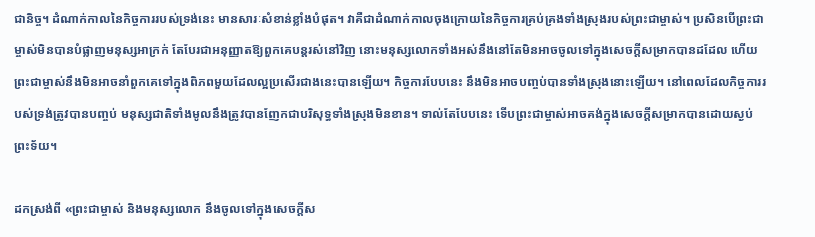ជានិច្ច។ ដំណាក់កាលនៃកិច្ចការរបស់ទ្រង់នេះ មានសារៈសំខាន់ខ្លាំងបំផុត។ វាគឺជាដំណាក់កាលចុងក្រោយនៃកិច្ចការគ្រប់គ្រងទាំងស្រុងរបស់ព្រះជាម្ចាស់។ ប្រសិនបើព្រះជាម្ចាស់មិនបានបំផ្លាញមនុស្សអាក្រក់ តែបែរជាអនុញ្ញាតឱ្យពួកគេបន្តរស់នៅវិញ នោះមនុស្សលោកទាំងអស់នឹងនៅតែមិនអាចចូលទៅក្នុងសេចក្ដីសម្រាកបានដដែល ហើយព្រះជាម្ចាស់នឹងមិនអាចនាំពួកគេទៅក្នុងពិភពមួយដែលល្អប្រសើរជាងនេះបានឡើយ។ កិច្ចការបែបនេះ នឹងមិនអាចបញ្ចប់បានទាំងស្រុងនោះឡើយ។ នៅពេលដែលកិច្ចការរបស់ទ្រង់ត្រូវបានបញ្ចប់ មនុស្សជាតិទាំងមូលនឹងត្រូវបានញែកជាបរិសុទ្ធទាំងស្រុងមិនខាន។ ទាល់តែបែបនេះ ទើបព្រះជាម្ចាស់អាចគង់ក្នុងសេចក្ដីសម្រាកបានដោយស្ងប់ព្រះទ័យ។

ដកស្រង់ពី «ព្រះជាម្ចាស់ និងមនុស្សលោក នឹងចូលទៅក្នុងសេចក្ដីស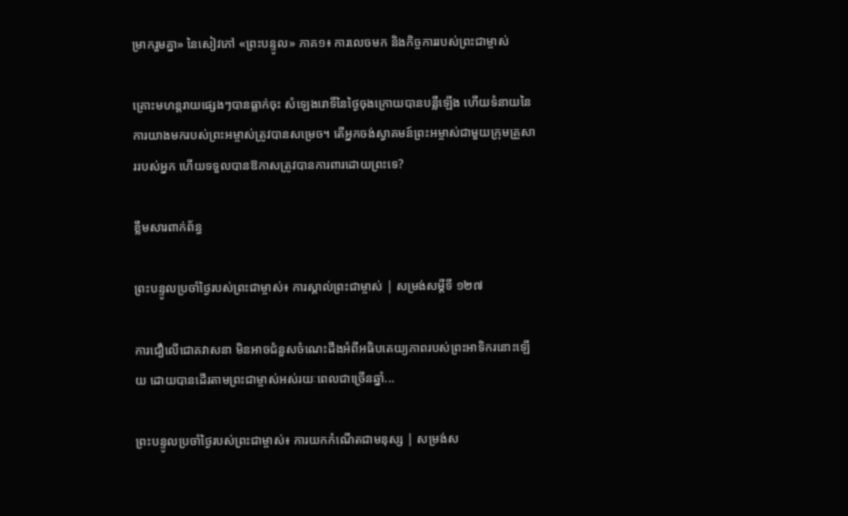ម្រាករួមគ្នា» នៃសៀវភៅ «ព្រះបន្ទូល» ភាគ១៖ ការលេចមក និងកិច្ចការរបស់ព្រះជាម្ចាស់

គ្រោះមហន្តរាយផ្សេងៗបានធ្លាក់ចុះ សំឡេងរោទិ៍នៃថ្ងៃចុងក្រោយបានបន្លឺឡើង ហើយទំនាយនៃការយាងមករបស់ព្រះអម្ចាស់ត្រូវបានសម្រេច។ តើអ្នកចង់ស្វាគមន៍ព្រះអម្ចាស់ជាមួយក្រុមគ្រួសាររបស់អ្នក ហើយទទួលបានឱកាសត្រូវបានការពារដោយព្រះទេ?

ខ្លឹមសារពាក់ព័ន្ធ

ព្រះបន្ទូលប្រចាំថ្ងៃរបស់ព្រះជាម្ចាស់៖ ការស្គាល់ព្រះជាម្ចាស់ | សម្រង់សម្ដីទី ១២៧

ការជឿលើជោគវាសនា មិនអាចជំនួសចំណេះដឹងអំពីអធិបតេយ្យភាពរបស់ព្រះអាទិករនោះឡើយ ដោយបានដើរតាមព្រះជាម្ចាស់អស់រយៈពេលជាច្រើនឆ្នាំ...

ព្រះបន្ទូលប្រចាំថ្ងៃរបស់ព្រះជាម្ចាស់៖ ការយកកំណើតជាមនុស្ស | សម្រង់ស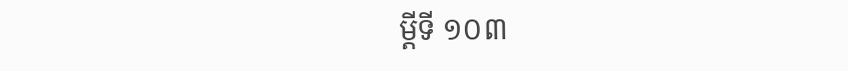ម្ដីទី ១០៣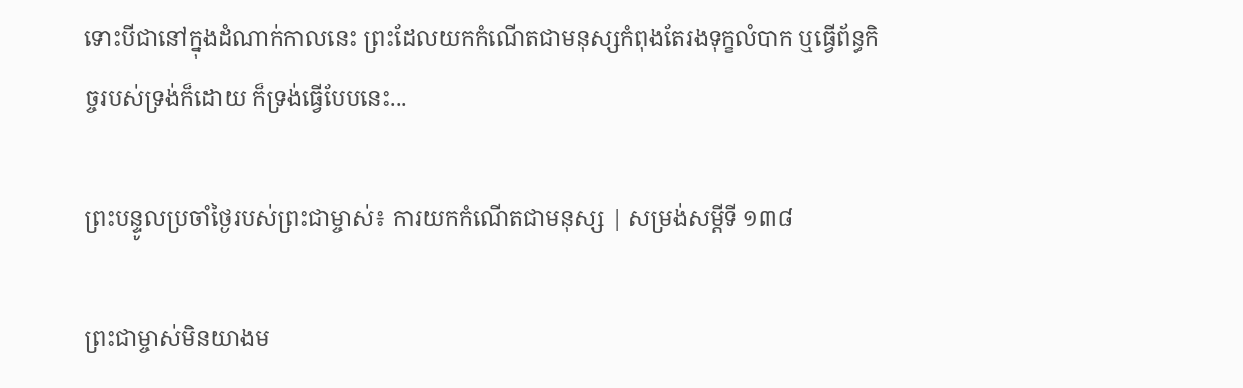ទោះបីជានៅក្នុងដំណាក់កាលនេះ ព្រះដែលយកកំណើតជាមនុស្សកំពុងតែរងទុក្ខលំបាក ឬធ្វើព័ន្ធកិច្ចរបស់ទ្រង់ក៏ដោយ ក៏ទ្រង់ធ្វើបែបនេះ...

ព្រះបន្ទូលប្រចាំថ្ងៃរបស់ព្រះជាម្ចាស់៖ ការយកកំណើតជាមនុស្ស | សម្រង់សម្ដីទី ១៣៨

ព្រះជាម្ចាស់មិនយាងម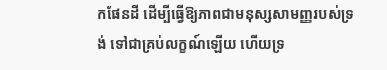កផែនដី ដើម្បីធ្វើឱ្យភាពជាមនុស្សសាមញ្ញរបស់ទ្រង់ ទៅជាគ្រប់លក្ខណ៍ឡើយ ហើយទ្រ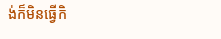ង់ក៏មិនធ្វើកិ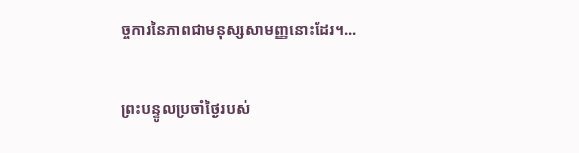ច្ចការនៃភាពជាមនុស្សសាមញ្ញនោះដែរ។...

ព្រះបន្ទូលប្រចាំថ្ងៃរបស់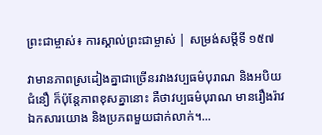ព្រះជាម្ចាស់៖ ការស្គាល់ព្រះជាម្ចាស់ | សម្រង់សម្ដីទី ១៥៧

វាមានភាពស្រដៀងគ្នាជាច្រើនរវាងវប្បធម៌បុរាណ និងអបិយជំនឿ ក៏ប៉ុន្តែភាពខុសគ្នានោះ គឺថាវប្បធម៌បុរាណ មានរឿងរ៉ាវ ឯកសារយោង និងប្រភពមួយជាក់លាក់។...